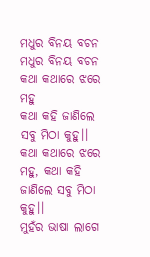ମଧୁର ବିନୟ ବଚନ
ମଧୁର ବିନୟ ବଚନ
କଥା କଥାରେ ଝରେ ମହୁ
କଥା କହି ଜାଣିଲେ ସବୁ ମିଠା କୁହୁ।।
କଥା କଥାରେ ଝରେ ମହୁ, କଥା କହି ଜାଣିଲେ ସବୁ ମିଠା କୁହୁ।।
ମୁହଁର ଭାଷା ଲାଗେ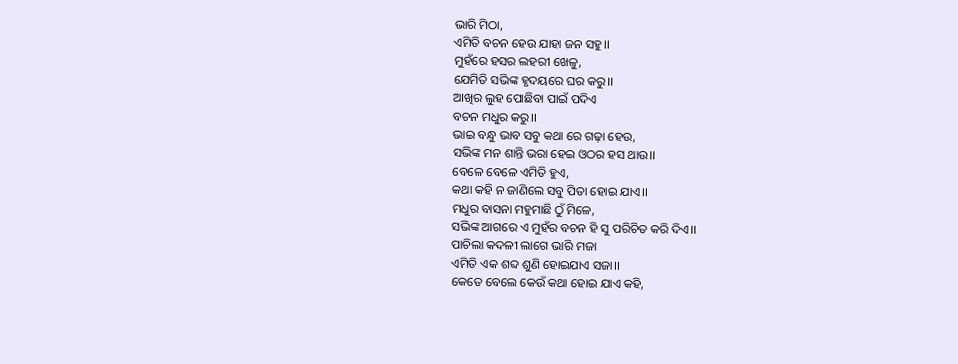ଭାରି ମିଠା,
ଏମିତି ବଚନ ହେଉ ଯାହା ଜନ ସହୁ।।
ମୁହଁରେ ହସର ଲହରୀ ଖେଳୁ,
ଯେମିତି ସଭିଙ୍କ ହୃଦୟରେ ଘର କରୁ।।
ଆଖିର ଲୁହ ପୋଛିବା ପାଇଁ ପଦିଏ
ବଚନ ମଧୁର କରୁ।।
ଭାଇ ବନ୍ଧୁ ଭାବ ସବୁ କଥା ରେ ଗଢ଼ା ହେଉ,
ସଭିଙ୍କ ମନ ଶାନ୍ତି ଭରା ହେଇ ଓଠର ହସ ଥାଉ।।
ବେଳେ ବେଳେ ଏମିତି ହୁଏ,
କଥା କହି ନ ଜାଣିଲେ ସବୁ ପିତା ହୋଇ ଯାଏ।।
ମଧୁର ବାସନା ମହୁମାଛି ଠୁଁ ମିଳେ,
ସଭିଙ୍କ ଆଗରେ ଏ ମୁହଁର ବଚନ ହି ସୁ ପରିଚିତ କରି ଦିଏ।।
ପାଚିଲା କଦଳୀ ଲାଗେ ଭାରି ମଜା
ଏମିତି ଏକ ଶବ୍ଦ ଶୁଣି ହୋଇଯାଏ ସଜା।।
କେତେ ବେଲେ କେଉଁ କଥା ହୋଇ ଯାଏ କହି,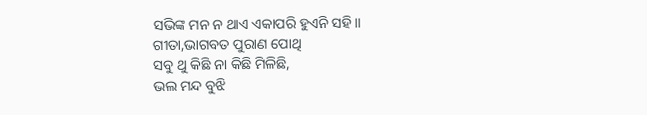ସଭିଙ୍କ ମନ ନ ଥାଏ ଏକାପରି ହୁଏନି ସହି।।
ଗୀତା,ଭାଗବତ ପୁରାଣ ପୋଥି
ସବୁ ଥୁ କିଛି ନା କିଛି ମିଳିଛି,
ଭଲ ମନ୍ଦ ବୁଝି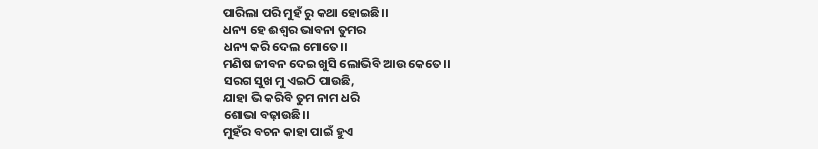ପାରିଲା ପରି ମୁହଁ ରୁ କଥା ହୋଇଛି।।
ଧନ୍ୟ ହେ ଈଶ୍ୱର ଭାବନା ତୁମର
ଧନ୍ୟ କରି ଦେଲ ମୋତେ।।
ମଣିଷ ଜୀବନ ଦେଇ ଖୁସି ଲୋଭିବି ଆଉ କେତେ।।
ସରଗ ସୁଖ ମୁ ଏଇଠି ପାଉଛି,
ଯାହା ଭି କରିବି ତୁମ ନାମ ଧରି
ଶୋଭା ବଢ଼ାଉଛି।।
ମୁହଁର ବଚନ କାହା ପାଇଁ ହୁଏ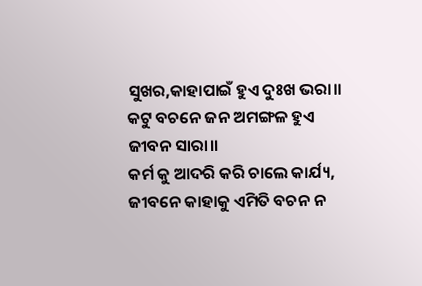ସୁଖର,କାହାପାଇଁ ହୁଏ ଦୁଃଖ ଭରା।।
କଟୁ ବଚନେ ଜନ ଅମଙ୍ଗଳ ହୁଏ
ଜୀବନ ସାରା।।
କର୍ମ କୁ ଆଦରି କରି ଚାଲେ କାର୍ଯ୍ୟ,
ଜୀବନେ କାହାକୁ ଏମିତି ବଚନ ନ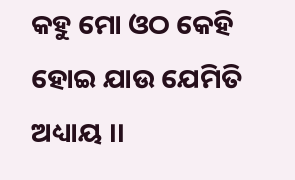କହୁ ମୋ ଓଠ କେହି ହୋଇ ଯାଉ ଯେମିତି ଅଧ୍ୟାୟ ।।